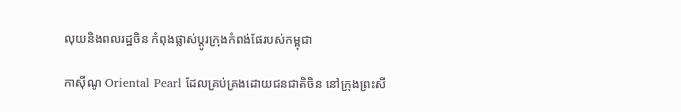លុយនិងពលរដ្ឋចិន កំពុងផ្លាស់ប្ដូរក្រុងកំពង់ផែរបស់កម្ពុជា

កាស៊ីណូ Oriental Pearl ដែលគ្រប់គ្រងដោយជនជាតិចិន នៅក្រុងព្រះសី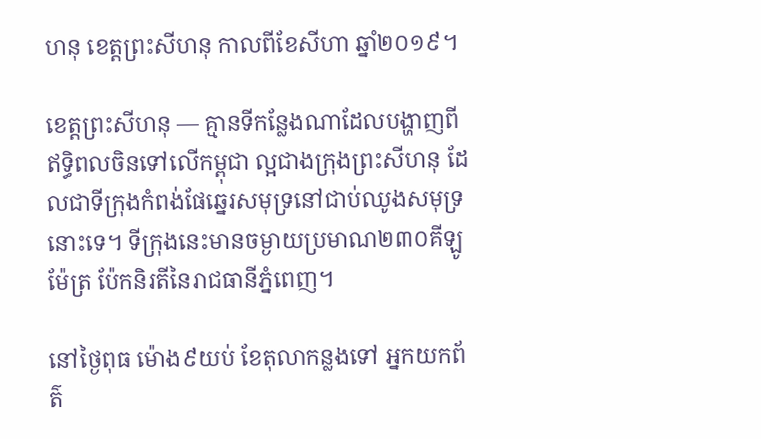ហនុ ខេត្តព្រះសីហនុ កាលពីខែសីហា ឆ្នាំ២០១៩។

ខេត្តព្រះសីហនុ — គ្មានទីកន្លែងណាដែលបង្ហាញពីឥទ្ធិពលចិនទៅលើកម្ពុជា ល្អជាងក្រុងព្រះសីហនុ ដែលជាទីក្រុងកំពង់ផែឆ្នេរសមុទ្រនៅជាប់ឈូងសមុទ្រនោះទេ។ ទីក្រុងនេះមានចម្ងាយប្រមាណ២៣០គីឡូម៉ែត្រ ប៉ែកនិរតីនៃរាជធានីភ្នំពេញ។

នៅថ្ងៃពុធ ម៉ោង៩យប់ ខែតុលាកន្លងទៅ អ្នកយកព័ត៌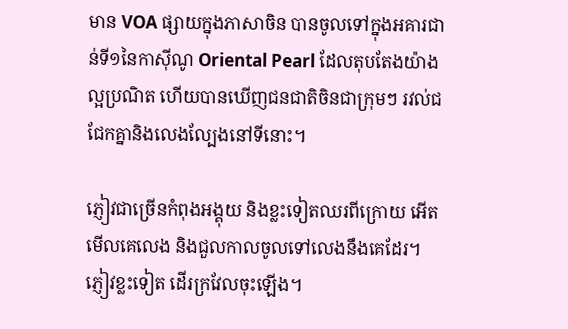មាន VOA ផ្សាយក្នុងភាសាចិន បានចូលទៅក្នុងអគារជាន់ទី១នៃកាស៊ីណូ Oriental Pearl ដែលតុបតែងយ៉ាងល្អប្រណិត ហើយបានឃើញជនជាតិចិនជាក្រុមៗ រវល់ជជែកគ្នានិងលេងល្បែងនៅទីនោះ។

ភ្ញៀវជាច្រើនកំពុងអង្គុយ និងខ្លះទៀតឈរពីក្រោយ អើតមើលគេលេង និងជួលកាលចូលទៅលេងនឹងគេដែរ។ ភ្ញៀវខ្លះទៀត ដើរក្រវែលចុះឡើង។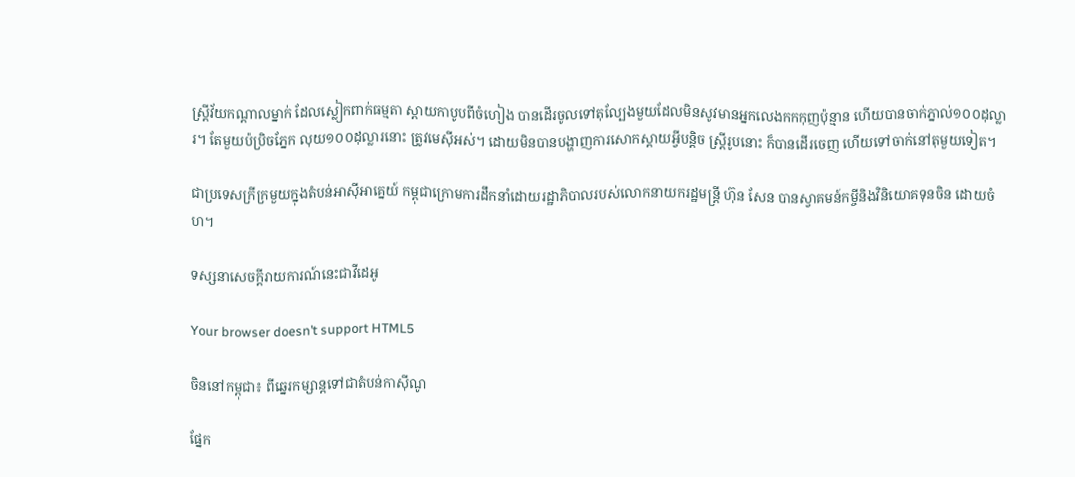ស្ត្រីវ័យកណ្ដាលម្នាក់ ដែលស្លៀកពាក់ធម្មតា ស្ពាយកាបូបពីចំហៀង បានដើរចូលទៅតុល្បែងមួយដែលមិនសូវមានអ្នកលេងកកកុញប៉ុន្មាន ហើយបានចាក់ភ្នាល់១០០ដុល្លារ។ តែមួយប៉ប្រិចភ្នែក លុយ១០០ដុល្លារនោះ ត្រូវមេស៊ីអស់។ ដោយមិនបានបង្ហាញការសោកស្ដាយអ្វីបន្តិច ស្ត្រីរូបនោះ ក៏បានដើរចេញ ហើយទៅចាក់នៅតុមួយទៀត។

ជាប្រទេសក្រីក្រមួយក្នុងតំបន់អាស៊ីអាគ្នេយ៍ កម្ពុជាក្រោមការដឹកនាំដោយរដ្ឋាភិបាលរបស់លោកនាយករដ្ឋមន្ត្រី ហ៊ុន សែន បានស្វាគមន៍កម្ចីនិងវិនិយោគទុនចិន ដោយចំហ។

ទស្សនាសេចក្តីរាយការណ៍នេះជាវីដេអូ

Your browser doesn’t support HTML5

ចិននៅកម្ពុជា៖ ពីឆ្នេរកម្សាន្តទៅជាតំបន់កាស៊ីណូ

ផ្នែក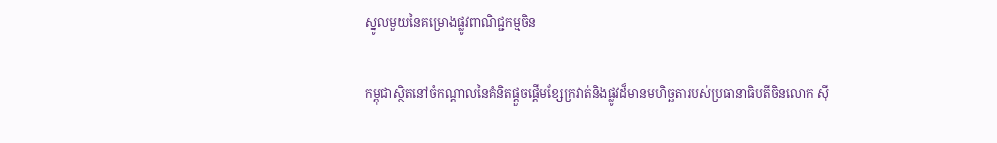ស្នូលមួយនៃគម្រោងផ្លូវពាណិជ្ជកម្មចិន

កម្ពុជាស្ថិតនៅចំកណ្ដាលនៃគំនិតផ្ដួចផ្ដើមខ្សែក្រវាត់និងផ្លូវដ៏មានមហិច្ឆតារបស់ប្រធានាធិបតីចិនលោក ស៊ី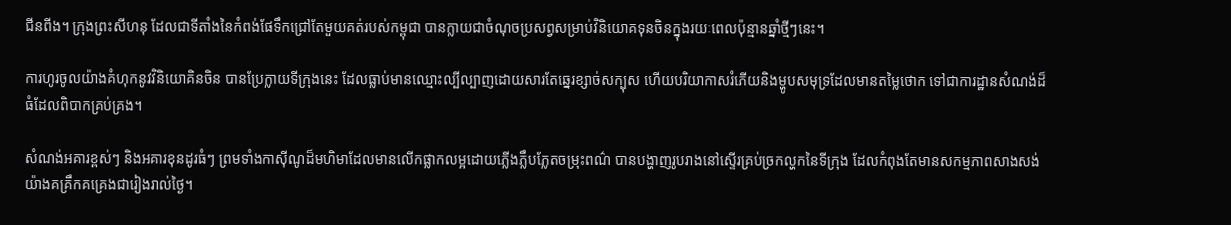ជីនពីង។ ក្រុងព្រះសីហនុ ដែលជាទីតាំងនៃកំពង់ផែទឹកជ្រៅតែមួយគត់របស់កម្ពុជា បានក្លាយជាចំណុចប្រសព្វសម្រាប់វិនិយោគទុនចិនក្នុងរយៈពេលប៉ុន្មានឆ្នាំថ្មីៗនេះ។

ការហូរចូលយ៉ាងគំហុកនូវវិនិយោគិនចិន បានប្រែក្លាយទីក្រុងនេះ ដែលធ្លាប់មានឈ្មោះល្បីល្បាញដោយសារតែឆ្នេរខ្សាច់សក្បុស ហើយបរិយាកាសរំភើយនិងម្ហូបសមុទ្រដែលមានតម្លៃថោក ទៅជាការដ្ឋានសំណង់ដ៏ធំដែលពិបាកគ្រប់គ្រង។

សំណង់អគារខ្ពស់ៗ និងអគារខុនដូរធំៗ ព្រមទាំងកាស៊ីណូដ៏មហិមាដែលមានលើកផ្លាកលម្អដោយភ្លើងភ្លឹបភ្លែតចម្រុះពណ៌ បានបង្ហាញរូបរាងនៅស្ទើរគ្រប់ច្រកល្ហកនៃទីក្រុង ដែលកំពុងតែមានសកម្មភាពសាងសង់យ៉ាងគគ្រឹកគគ្រេងជារៀងរាល់ថ្ងៃ។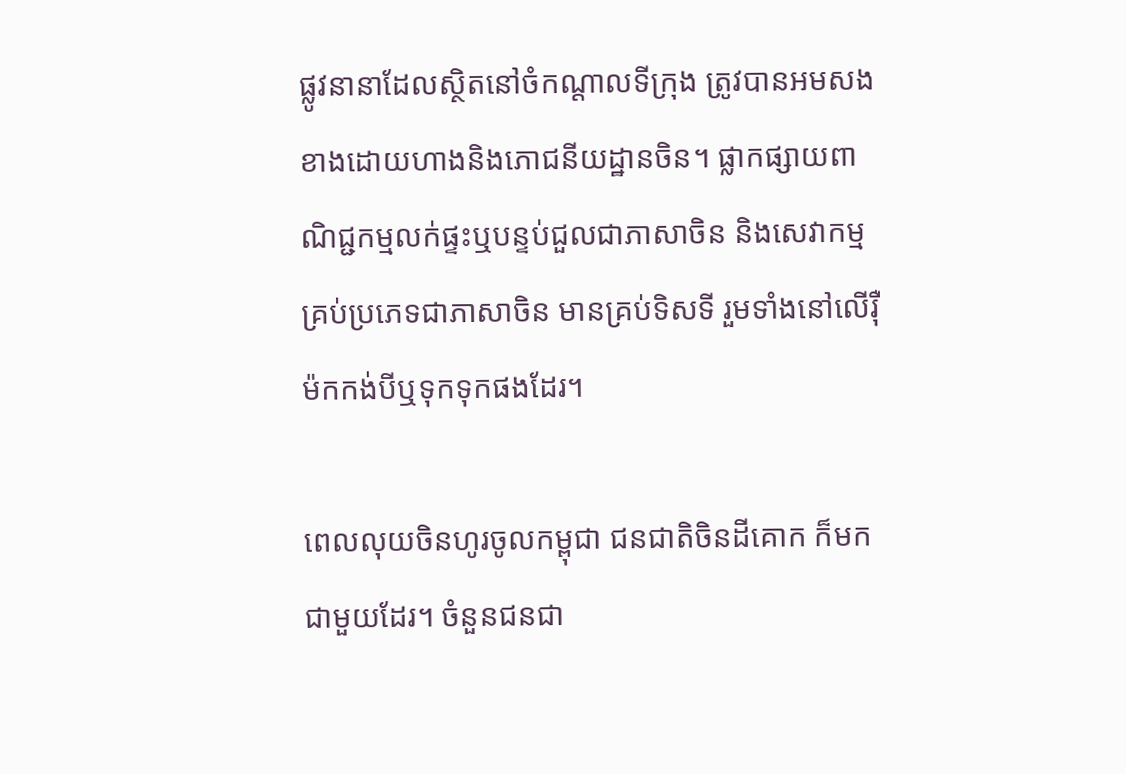ផ្លូវនានាដែលស្ថិតនៅចំកណ្ដាលទីក្រុង ត្រូវបានអមសងខាងដោយហាងនិងភោជនីយដ្ឋានចិន។ ផ្លាកផ្សាយពាណិជ្ជកម្មលក់ផ្ទះឬបន្ទប់ជួលជាភាសាចិន និងសេវាកម្មគ្រប់ប្រភេទជាភាសាចិន មានគ្រប់ទិសទី រួមទាំងនៅលើរ៉ឺម៉កកង់បីឬទុកទុកផងដែរ។

ពេលលុយចិនហូរចូលកម្ពុជា ជនជាតិចិនដីគោក ក៏មកជាមួយដែរ។ ចំនួនជនជា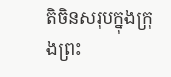តិចិនសរុបក្នុងក្រុងព្រះ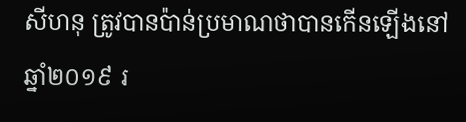សីហនុ ត្រូវបានប៉ាន់ប្រមាណថាបានកើនឡើងនៅឆ្នាំ២០១៩ រ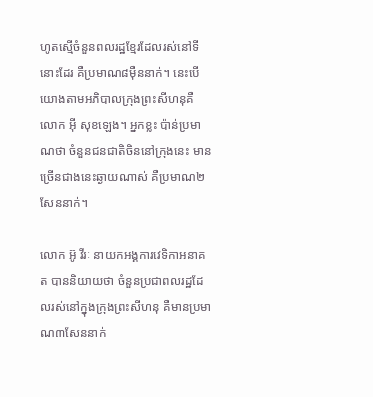ហូតស្មើចំនួនពលរដ្ឋខ្មែរដែលរស់នៅទីនោះដែរ គឺប្រមាណ៨ម៉ឺននាក់។ នេះបើយោងតាមអភិបាលក្រុងព្រះសីហនុគឺលោក អ៊ី សុខឡេង។ អ្នកខ្លះ ប៉ាន់ប្រមាណថា ចំនួនជនជាតិចិននៅក្រុងនេះ មានច្រើនជាងនេះឆ្ងាយណាស់ គឺប្រមាណ២សែននាក់។

លោក អ៊ូ វីរៈ នាយកអង្គការវេទិកាអនាគត បាននិយាយថា ចំនួនប្រជាពលរដ្ឋដែលរស់នៅក្នុងក្រុងព្រះសីហនុ គឺមានប្រមាណ៣សែននាក់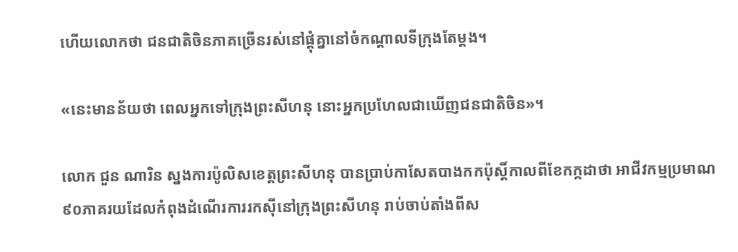ហើយលោកថា ជនជាតិចិនភាគច្រើនរស់នៅផ្ដុំគ្នានៅចំកណ្ដាលទីក្រុងតែម្ដង។

«នេះមានន័យថា ពេលអ្នកទៅក្រុងព្រះសីហនុ នោះអ្នកប្រហែលជាឃើញជនជាតិចិន»។

លោក ជួន ណារិន ស្នងការប៉ូលិសខេត្តព្រះសីហនុ បានប្រាប់កាសែតបាងកកប៉ុស្តិ៍កាលពីខែកក្កដាថា អាជីវកម្មប្រមាណ៩០ភាគរយដែលកំពុងដំណើរការរកស៊ីនៅក្រុងព្រះសីហនុ រាប់ចាប់តាំងពីស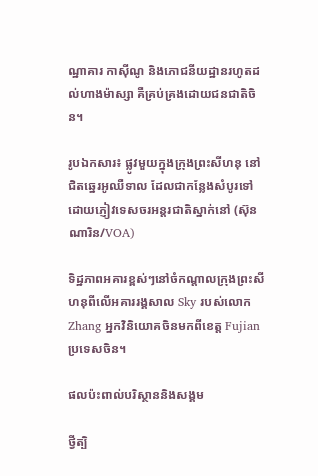ណ្ឋាគារ កាស៊ីណូ និងភោជនីយដ្ឋានរហូតដល់ហាងម៉ាស្សា គឺគ្រប់គ្រងដោយជនជាតិចិន។

រូបឯកសារ៖ ផ្លូវមួយក្នុងក្រុងព្រះសីហនុ នៅជិតឆ្នេរអូឈឺទាល ដែលជាកន្លែងសំបូរទៅដោយភ្ញៀវទេសចរអន្តរជាតិស្នាក់នៅ (ស៊ុន ណារិន/VOA)

ទិដ្ឋភាពអគារខ្ពស់ៗនៅចំកណ្តាលក្រុងព្រះសីហនុពីលើអគាររង្គសាល Sky របស់លោក Zhang អ្នកវិនិយោគចិនមកពីខេត្ត Fujian ប្រទេសចិន។

ផលប៉ះពាល់បរិស្ថាននិងសង្គម

ថ្វីត្បិ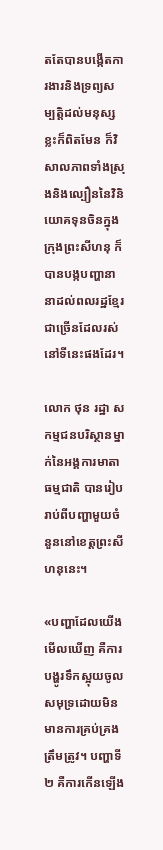តតែបានបង្កើតការងារនិងទ្រព្យសម្បត្តិដល់មនុស្សខ្លះក៏ពិតមែន ក៏វិសាលភាពទាំងស្រុងនិងល្បឿននៃវិនិយោគទុនចិនក្នុងក្រុងព្រះសីហនុ ក៏បានបង្កបញ្ហានានាដល់ពលរដ្ឋខ្មែរជាច្រើនដែលរស់នៅទីនេះផងដែរ។

លោក ថុន រដ្ឋា សកម្មជនបរិស្ថានម្នាក់នៃអង្គការមាតាធម្មជាតិ បានរៀបរាប់ពីបញ្ហាមួយចំនួននៅខេត្តព្រះសីហនុនេះ។

«បញ្ហាដែលយើងមើលឃើញ គឺការបង្ហូរទឹកស្អុយចូលសមុទ្រដោយមិនមានការគ្រប់គ្រងត្រឹមត្រូវ។ បញ្ហាទី២ គឺការកើនឡើង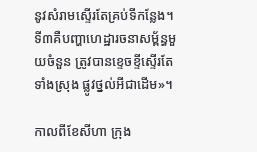នូវសំរាមស្ទើរតែគ្រប់ទីកន្លែង។ ទី៣គឺបញ្ហាហេដ្ឋារចនាសម្ព័ន្ធមួយចំនួន ត្រូវបានខ្ទេចខ្ទីស្ទើរតែទាំងស្រុង ផ្លូវថ្នល់អីជាដើម»។

កាលពីខែសីហា ក្រុង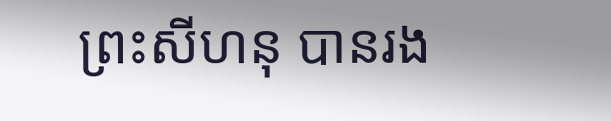ព្រះសីហនុ បានរង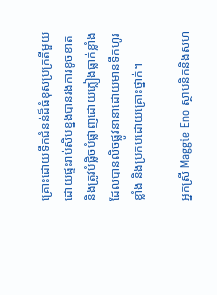គ្រោះដោយទឹកជំនន់ដ៏ធំខុសប្រក្រតីមួយដោយផ្ទះរាប់សិបខ្នងបានរងការខូចខាតនិងត្រូវបំផ្លិចបំផ្លាញដោយភ្លៀងធ្លាក់ខ្លាំងដែលបានលិចផ្លូវនានាដោយមានទឹកហូរខ្លាំង និងប្រកបដោយគ្រោះថ្នាក់។

អ្នកស្រី Maggie Eno ស្ថាបនិកនិងសហ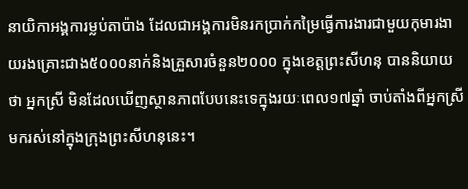នាយិកាអង្គការម្លប់តាប៉ាង ដែលជាអង្គការមិនរកប្រាក់កម្រៃធ្វើការងារជាមួយកុមារងាយរងគ្រោះជាង៥០០០នាក់និងគ្រួសារចំនួន២០០០ ក្នុងខេត្តព្រះសីហនុ បាននិយាយថា អ្នកស្រី មិនដែលឃើញស្ថានភាពបែបនេះទេក្នុងរយៈពេល១៧ឆ្នាំ ចាប់តាំងពីអ្នកស្រីមករស់នៅក្នុងក្រុងព្រះសីហនុនេះ។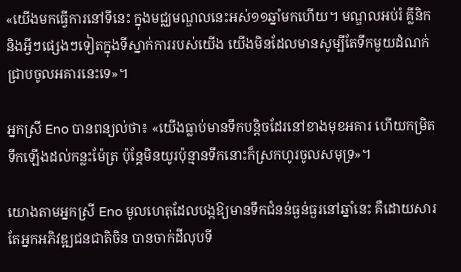«យើងមកធ្វើការនៅទីនេះ ក្នុងមជ្ឈមណ្ឌលនេះអស់១១ឆ្នាំមកហើយ។ មណ្ឌលអប់រំ គ្លីនិក និងអ្វីៗផ្សេងៗទៀតក្នុងទីស្នាក់ការរបស់យើង យើងមិនដែលមានសូម្បីតែទឹកមួយដំណក់ ជ្រាបចូលអគារនេះទេ»។

អ្នកស្រី Eno បានពន្យល់ថា៖ «យើងធ្លាប់មានទឹកបន្តិចដែរនៅខាងមុខអគារ ហើយកម្រិតទឹកឡើងដល់កន្លះម៉ែត្រ ប៉ុន្តែមិនយូរប៉ុន្មានទឹកនោះក៏ស្រកហូរចូលសមុទ្រ»។

យោងតាមអ្នកស្រី Eno មូលហេតុដែលបង្កឱ្យមានទឹកជំនន់ធ្ងន់ធ្ងរនៅឆ្នាំនេះ គឺដោយសារតែអ្នកអភិវឌ្ឍជនជាតិចិន បានចាក់ដីលុបទី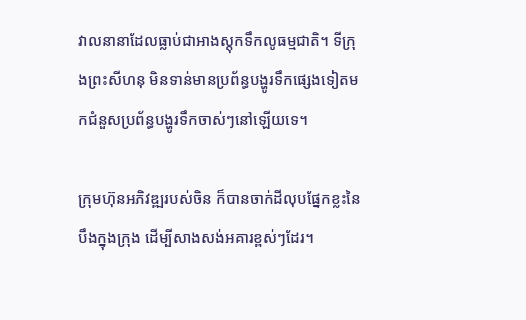វាលនានាដែលធ្លាប់ជាអាងស្តុកទឹកលូធម្មជាតិ។ ទីក្រុងព្រះសីហនុ មិនទាន់មានប្រព័ន្ធបង្ហូរទឹកផ្សេងទៀតមកជំនួសប្រព័ន្ធបង្ហូរទឹកចាស់ៗនៅឡើយទេ។

ក្រុមហ៊ុនអភិវឌ្ឍរបស់ចិន ក៏បានចាក់ដីលុបផ្នែកខ្លះនៃបឹងក្នុងក្រុង ដើម្បីសាងសង់អគារខ្ពស់ៗដែរ។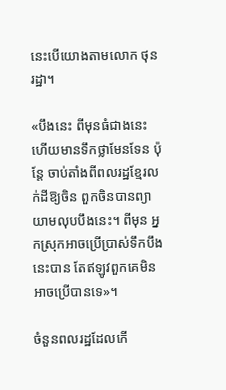នេះបើយោងតាមលោក ថុន រដ្ឋា។

«បឹងនេះ ពីមុនធំជាងនេះ ហើយមានទឹកថ្លាមែនទែន ប៉ុន្តែ ចាប់តាំងពីពលរដ្ឋខ្មែរលក់ដីឱ្យចិន ពួកចិនបានព្យាយាមលុបបឹងនេះ។ ពីមុន អ្នកស្រុកអាចប្រើប្រាស់ទឹកបឹងនេះបាន តែឥឡូវពួកគេមិនអាចប្រើបានទេ»។

ចំនួនពលរដ្ឋដែលកើ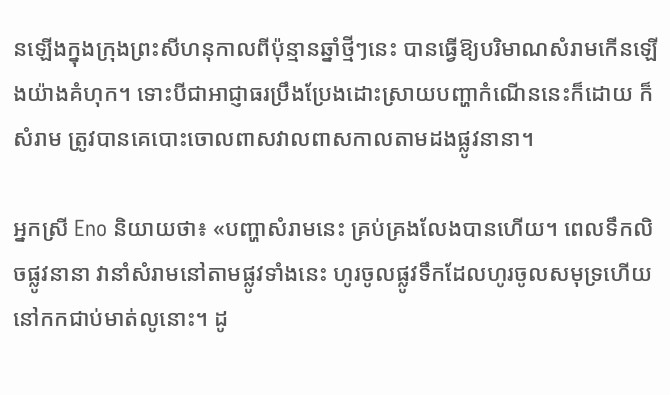នឡើងក្នុងក្រុងព្រះសីហនុកាលពីប៉ុន្មានឆ្នាំថ្មីៗនេះ បានធ្វើឱ្យបរិមាណសំរាមកើនឡើងយ៉ាងគំហុក។ ទោះបីជាអាជ្ញាធរប្រឹងប្រែងដោះស្រាយបញ្ហាកំណើននេះក៏ដោយ ក៏សំរាម ត្រូវបានគេបោះចោលពាសវាលពាសកាលតាមដងផ្លូវនានា។

អ្នកស្រី Eno និយាយថា៖ «បញ្ហាសំរាមនេះ គ្រប់គ្រងលែងបានហើយ។ ពេលទឹកលិចផ្លូវនានា វានាំសំរាមនៅតាមផ្លូវទាំងនេះ ហូរចូលផ្លូវទឹកដែលហូរចូលសមុទ្រហើយនៅកកជាប់មាត់លូនោះ។ ដូ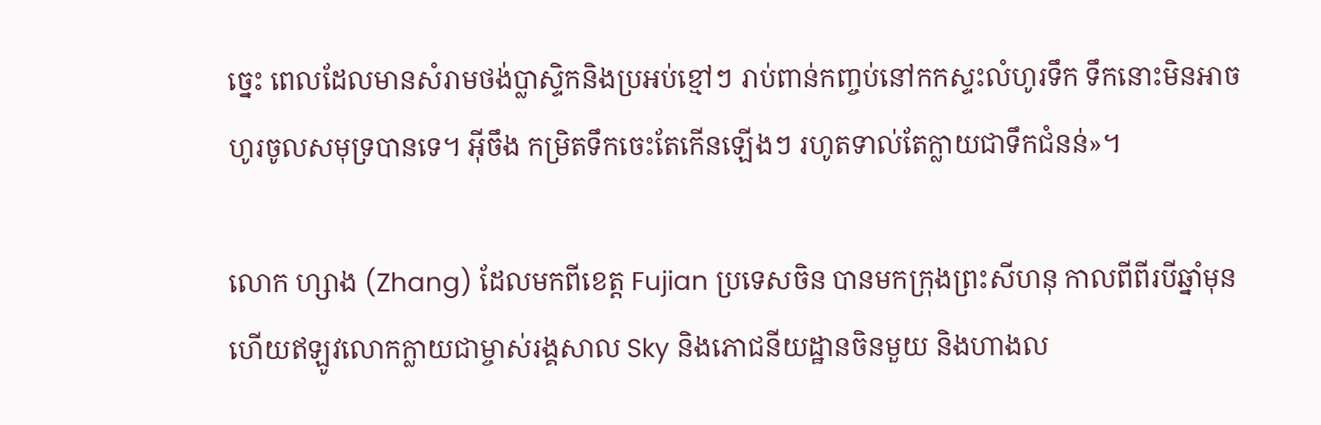ច្នេះ ពេលដែលមានសំរាមថង់ប្លាស្ទិកនិងប្រអប់ខ្មៅៗ រាប់ពាន់កញ្ចប់នៅកកស្ទះលំហូរទឹក ទឹកនោះមិនអាចហូរចូលសមុទ្របានទេ។ អ៊ីចឹង កម្រិតទឹកចេះតែកើនឡើងៗ រហូតទាល់តែក្លាយជាទឹកជំនន់»។

លោក ហ្សាង (Zhang) ដែលមកពីខេត្ត Fujian ប្រទេសចិន បានមកក្រុងព្រះសីហនុ កាលពីពីរបីឆ្នាំមុន ហើយឥឡូវលោកក្លាយជាម្ចាស់រង្គសាល Sky និងភោជនីយដ្ឋានចិនមួយ និងហាងល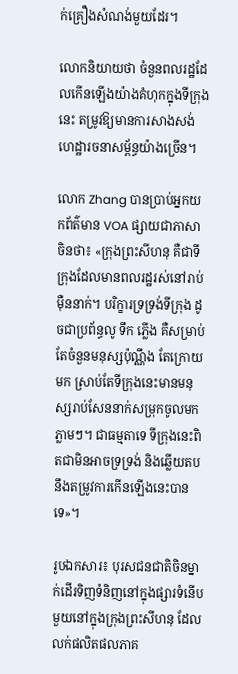ក់គ្រឿងសំណង់មួយដែរ។

លោកនិយាយថា ចំនួនពលរដ្ឋដែលកើនឡើងយ៉ាងគំហុកក្នុងទីក្រុងនេះ តម្រូវឱ្យមានការសាងសង់ហេដ្ឋារចនាសម្ព័ន្ធយ៉ាងច្រើន។

លោក Zhang បានប្រាប់អ្នកយកព័ត៌មាន VOA ផ្សាយជាភាសាចិនថា៖ «ក្រុងព្រះសីហនុ គឺជាទីក្រុងដែលមានពលរដ្ឋរស់នៅរាប់ម៉ឺននាក់។ បរិក្ខារទ្រទ្រង់ទីក្រុង ដូចជាប្រព័ន្ធលូ ទឹក ភ្លើង គឺសម្រាប់តែចំនួនមនុស្សប៉ុណ្ណឹង តែក្រោយមក ស្រាប់តែទីក្រុងនេះមានមនុស្សរាប់សែននាក់សម្រុកចូលមកភ្លាមៗ។ ជាធម្មតាទេ ទីក្រុងនេះពិតជាមិនអាចទ្រទ្រង់ និងឆ្លើយតបនឹងតម្រូវការកើនឡើងនេះបានទេ»។

រូបឯកសារ៖ បុរសជនជាតិចិនម្នាក់ដើរទិញទំនិញនៅក្នុងផ្សារទំនើបមួយនៅក្នុងក្រុងព្រះសីហនុ ដែលលក់ផលិតផលភាគ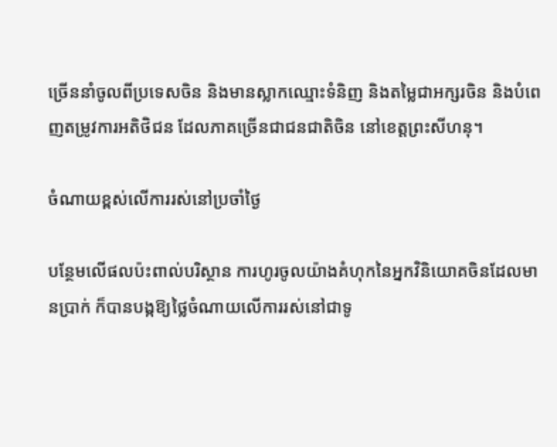ច្រើននាំចូលពីប្រទេសចិន និងមានស្លាកឈ្មោះទំនិញ និងតម្លៃជាអក្សរចិន និងបំពេញតម្រូវការអតិថិជន ដែលភាគច្រើនជាជនជាតិចិន នៅខេត្តព្រះសីហនុ។

ចំណាយខ្ពស់លើការរស់នៅប្រចាំថ្ងៃ

បន្ថែមលើផលប៉ះពាល់បរិស្ថាន ការហូរចូលយ៉ាងគំហុកនៃអ្នកវិនិយោគចិនដែលមានប្រាក់ ក៏បានបង្កឱ្យថ្លៃចំណាយលើការរស់នៅជាទូ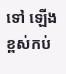ទៅ ឡើងខ្ពស់កប់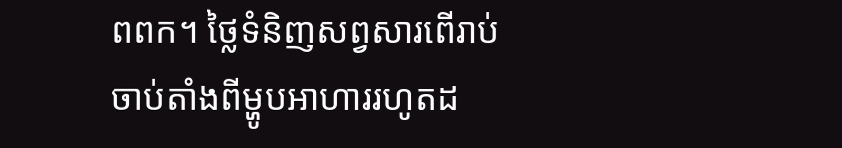ពពក។ ថ្លៃទំនិញសព្វសារពើរាប់ចាប់តាំងពីម្ហូបអាហាររហូតដ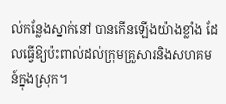ល់កន្លែងស្នាក់នៅ បានកើនឡើងយ៉ាងខ្លាំង ដែលធ្វើឱ្យប៉ះពាល់ដល់ក្រុមគ្រួសារនិងសហគមន៍ក្នុងស្រុក។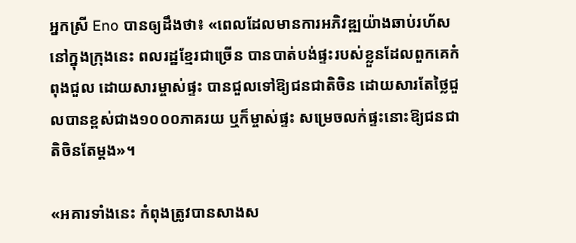អ្នកស្រី Eno បានឲ្យដឹងថា៖ «ពេលដែលមានការអភិវឌ្ឍយ៉ាងឆាប់រហ័សនៅក្នុងក្រុងនេះ ពលរដ្ឋខ្មែរជាច្រើន បានបាត់បង់ផ្ទះរបស់ខ្លួនដែលពួកគេកំពុងជួល ដោយសារម្ចាស់ផ្ទះ បានជួលទៅឱ្យជនជាតិចិន ដោយសារតែថ្លៃជួលបានខ្ពស់ជាង១០០០ភាគរយ ឬក៏ម្ចាស់ផ្ទះ សម្រេចលក់ផ្ទះនោះឱ្យជនជាតិចិនតែម្ដង»។

«អគារទាំងនេះ កំពុងត្រូវបានសាងស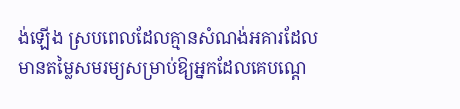ង់ឡើង ស្របពេលដែលគ្មានសំណង់អគារដែលមានតម្លៃសមរម្យសម្រាប់ឱ្យអ្នកដែលគេបណ្ដេ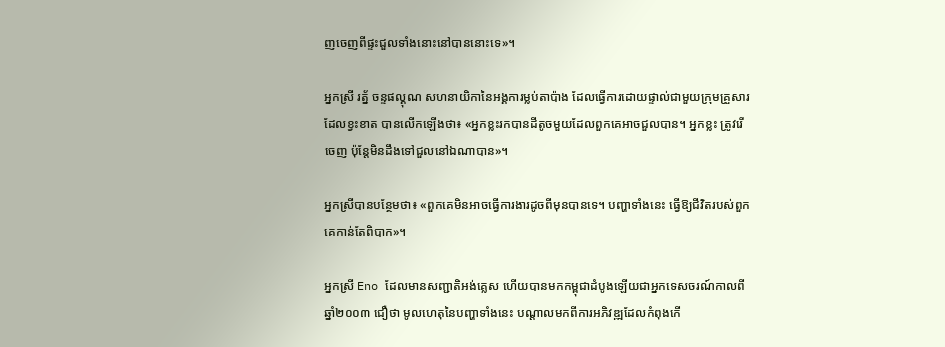ញចេញពីផ្ទះជួលទាំងនោះនៅបាននោះទេ»។

អ្នកស្រី រត្ន័ ចន្ទផល្គុណ សហនាយិកានៃអង្គការម្លប់តាប៉ាង ដែលធ្វើការដោយផ្ទាល់ជាមួយក្រុមគ្រួសារដែលខ្វះខាត បានលើកឡើងថា៖ «អ្នកខ្លះរកបានដីតូចមួយដែលពួកគេអាចជួលបាន។ អ្នកខ្លះ ត្រូវរើចេញ ប៉ុន្តែមិនដឹងទៅជួលនៅឯណាបាន»។

អ្នកស្រីបានបន្ថែមថា៖ «ពួកគេមិនអាចធ្វើការងារដូចពីមុនបានទេ។ បញ្ហាទាំងនេះ ធ្វើឱ្យជីវិតរបស់ពួកគេកាន់តែពិបាក»។

អ្នកស្រី Eno ដែលមានសញ្ជាតិអង់គ្លេស ហើយបានមកកម្ពុជាដំបូងឡើយជាអ្នកទេសចរណ៍កាលពីឆ្នាំ២០០៣ ជឿថា មូលហេតុនៃបញ្ហាទាំងនេះ បណ្ដាលមកពីការអភិវឌ្ឍដែលកំពុងកើ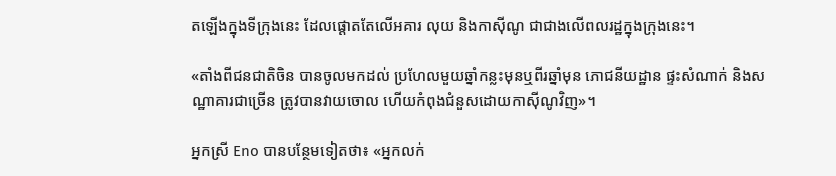តឡើងក្នុងទីក្រុងនេះ ដែលផ្ដោតតែលើអគារ លុយ និងកាស៊ីណូ ជាជាងលើពលរដ្ឋក្នុងក្រុងនេះ។

«តាំងពីជនជាតិចិន បានចូលមកដល់ ប្រហែលមួយឆ្នាំកន្លះមុនឬពីរឆ្នាំមុន ភោជនីយដ្ឋាន ផ្ទះសំណាក់ និងសណ្ឋាគារជាច្រើន ត្រូវបានវាយចោល ហើយកំពុងជំនួសដោយកាស៊ីណូវិញ»។

អ្នកស្រី Eno បានបន្ថែមទៀតថា៖ ‍«អ្នកលក់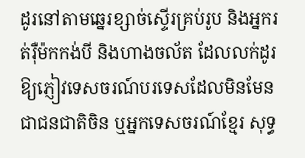ដូរនៅតាមឆ្នេរខ្សាច់ស្ទើរគ្រប់រូប និងអ្នករត់រ៉ឺម៉កកង់បី និងហាងចល័ត ដែលលក់ដូរឱ្យភ្ញៀវទេសចរណ៍បរទេសដែលមិនមែនជាជនជាតិចិន ឬអ្នកទេសចរណ៍ខ្មែរ សុទ្ធ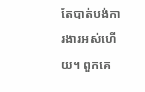តែបាត់បង់ការងារអស់ហើយ។ ពួកគេ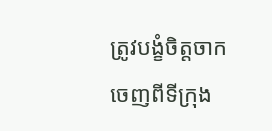ត្រូវបង្ខំចិត្តចាកចេញពីទីក្រុង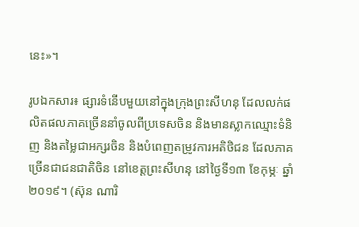នេះ»។

រូបឯកសារ៖ ផ្សារទំនើបមួយនៅក្នុងក្រុងព្រះសីហនុ ដែលលក់ផលិតផលភាគច្រើននាំចូលពីប្រទេសចិន និងមានស្លាកឈ្មោះទំនិញ និងតម្លៃជាអក្សរចិន និងបំពេញតម្រូវការអតិថិជន ដែលភាគច្រើនជាជនជាតិចិន នៅខេត្តព្រះសីហនុ នៅថ្ងៃទី១៣ ខែកុម្ភៈ ឆ្នាំ២០១៩។ (ស៊ុន ណារិ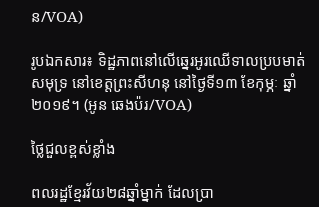ន/VOA)

រូបឯកសារ៖ ទិដ្ឋភាពនៅលើឆ្នេរអូរឈើទាលប្របមាត់សមុទ្រ នៅខេត្តព្រះសីហនុ នៅថ្ងៃទី១៣ ខែកុម្ភៈ ឆ្នាំ២០១៩។ (អូន ឆេងប៉រ/VOA)

ថ្លៃជួលខ្ពស់ខ្លាំង

ពលរដ្ឋខ្មែរវ័យ២៨ឆ្នាំម្នាក់ ដែលប្រា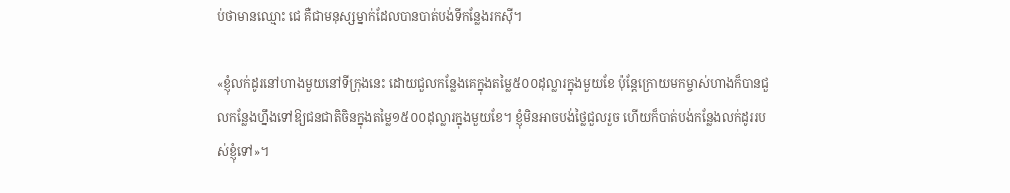ប់ថាមានឈ្មោះ ជេ គឺជាមនុស្សម្នាក់ដែលបានបាត់បង់ទីកន្លែងរកស៊ី។

«ខ្ញុំលក់ដូរនៅហាងមួយនៅទីក្រុងនេះ ដោយជួលកន្លែងគេក្នុងតម្លៃ៥០០ដុល្លារក្នុងមួយខែ ប៉ុន្តែក្រោយមកម្ចាស់ហាងក៏បានជួលកន្លែងហ្នឹងទៅឱ្យជនជាតិចិនក្នុងតម្លៃ១៥០០ដុល្លារក្នុងមួយខែ។ ខ្ញុំមិនអាចបង់ថ្លៃជួលរួច ហើយក៏បាត់បង់កន្លែងលក់ដូររបស់ខ្ញុំទៅ»។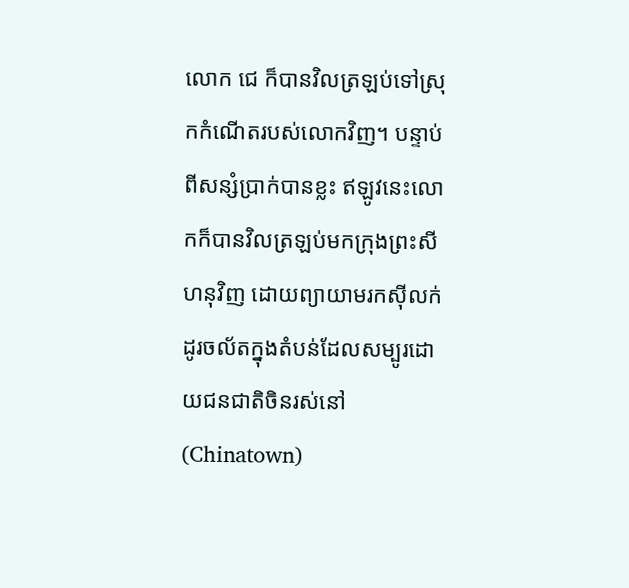លោក ជេ ក៏បានវិលត្រឡប់ទៅស្រុកកំណើតរបស់លោកវិញ។ បន្ទាប់ពីសន្សំប្រាក់បានខ្លះ ឥឡូវនេះលោកក៏បានវិលត្រឡប់មកក្រុងព្រះសីហនុវិញ ដោយព្យាយាមរកស៊ីលក់ដូរចល័តក្នុងតំបន់ដែលសម្បូរដោយជនជាតិចិនរស់នៅ (Chinatown)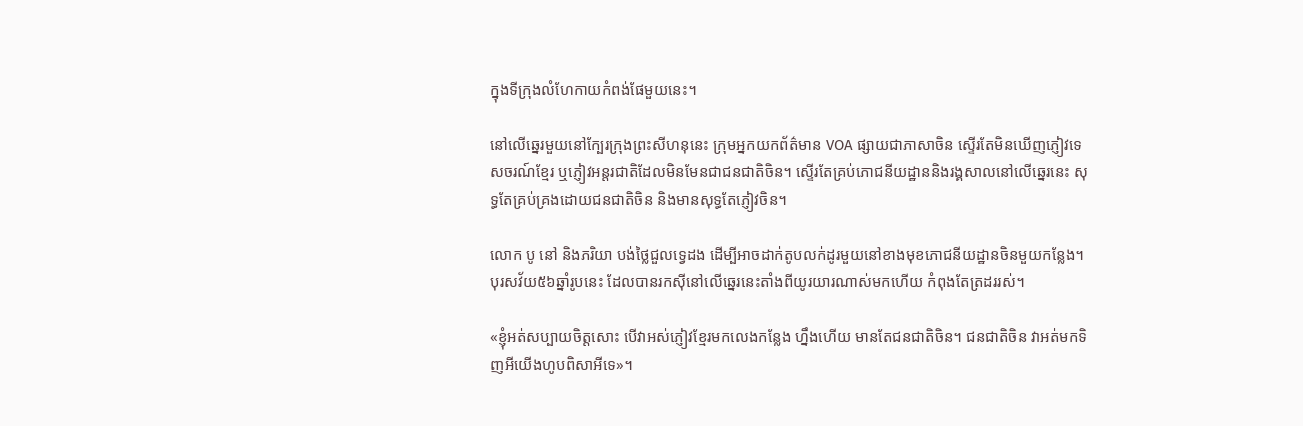ក្នុងទីក្រុងលំហែកាយកំពង់ផែមួយនេះ។

នៅលើឆ្នេរមួយនៅក្បែរក្រុងព្រះសីហនុនេះ ក្រុមអ្នកយកព័ត៌មាន VOA ផ្សាយជាភាសាចិន ស្ទើរតែមិនឃើញភ្ញៀវទេសចរណ៍ខ្មែរ ឬភ្ញៀវអន្តរជាតិដែលមិនមែនជាជនជាតិចិន។ ស្ទើរតែគ្រប់ភោជនីយដ្ឋាននិងរង្គសាលនៅលើឆ្នេរនេះ សុទ្ធតែគ្រប់គ្រងដោយជនជាតិចិន និងមានសុទ្ធតែភ្ញៀវចិន។

លោក បូ នៅ និងភរិយា បង់ថ្លៃជួលទ្វេដង ដើម្បីអាចដាក់តូបលក់ដូរមួយនៅខាងមុខភោជនីយដ្ឋានចិនមួយកន្លែង។ បុរសវ័យ៥៦ឆ្នាំរូបនេះ ដែលបានរកស៊ីនៅលើឆ្នេរនេះតាំងពីយូរយារណាស់មកហើយ កំពុងតែត្រដររស់។

«ខ្ញុំអត់សប្បាយចិត្តសោះ បើវាអស់ភ្ញៀវខ្មែរមកលេងកន្លែង ហ្នឹងហើយ មានតែជនជាតិចិន។ ជនជាតិចិន វាអត់មកទិញអីយើងហូបពិសាអីទេ»។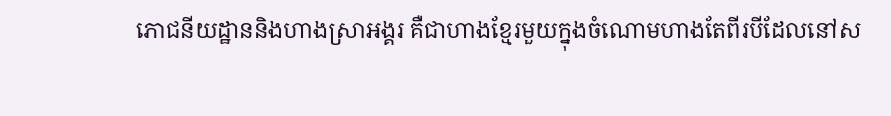ភោជនីយដ្ឋាននិងហាងស្រាអង្គរ គឺជាហាងខ្មែរមួយក្នុងចំណោមហាងតែពីរបីដែលនៅស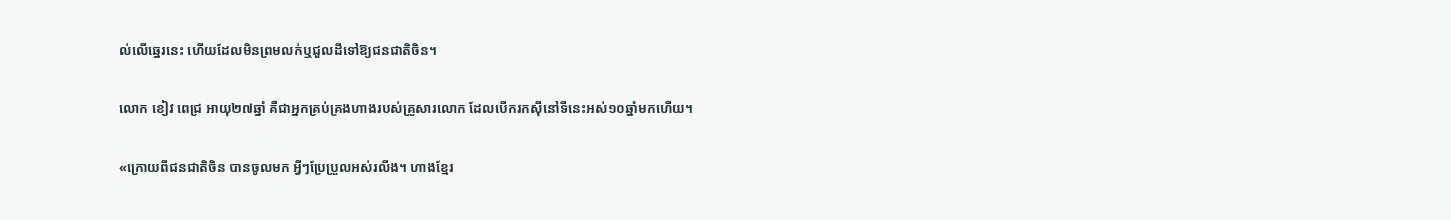ល់លើឆ្នេរនេះ ហើយដែលមិនព្រមលក់ឬជួលដីទៅឱ្យជនជាតិចិន។

លោក ខៀវ ពេជ្រ អាយុ២៧ឆ្នាំ គឺជាអ្នកគ្រប់គ្រងហាងរបស់គ្រួសារលោក ដែលបើករកស៊ីនៅទីនេះអស់១០ឆ្នាំមកហើយ។

«ក្រោយពីជនជាតិចិន បានចូលមក អ្វីៗប្រែប្រួលអស់រលីង។ ហាងខ្មែរ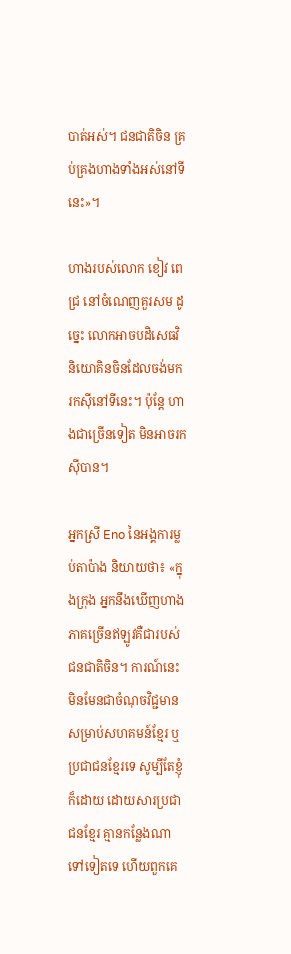បាត់អស់។ ជនជាតិចិន គ្រប់គ្រងហាងទាំងអស់នៅទីនេះ»។

ហាងរបស់លោក ខៀវ ពេជ្រ នៅចំណេញគួរសម ដូច្នេះ លោកអាចបដិសេធវិនិយោគិនចិនដែលចង់មករកស៊ីនៅទីនេះ។ ប៉ុន្តែ ហាងជាច្រើនទៀត មិនអាចរកស៊ីបាន។

អ្នកស្រី Eno នៃអង្គការម្លប់តាប៉ាង និយាយថា៖ «ក្នុងក្រុង អ្នកនឹងឃើញហាងភាគច្រើនឥឡូវគឺជារបស់ជនជាតិចិន។ ការណ៍នេះ មិនមែនជាចំណុចវិជ្ជមានសម្រាប់សហគមន៍ខ្មែរ ឬប្រជាជនខ្មែរទេ សូម្បីតែខ្ញុំក៏ដោយ ដោយសារប្រជាជនខ្មែរ គ្មានកន្លែងណាទៅទៀតទេ ហើយពួកគេ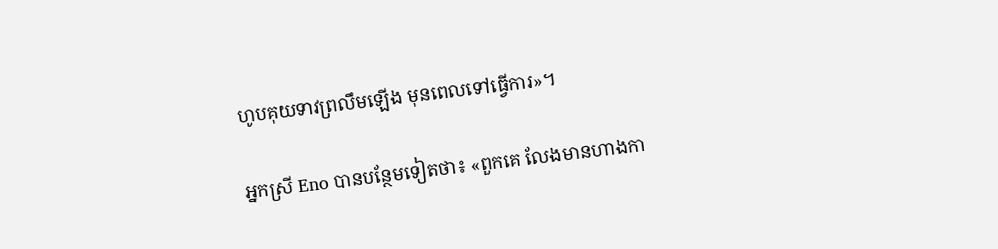ហូបគុយទាវព្រលឹមឡើង មុនពេលទៅធ្វើការ»។

អ្នកស្រី Eno បានបន្ថែមទៀតថា៖ «ពួកគេ លែងមានហាងកា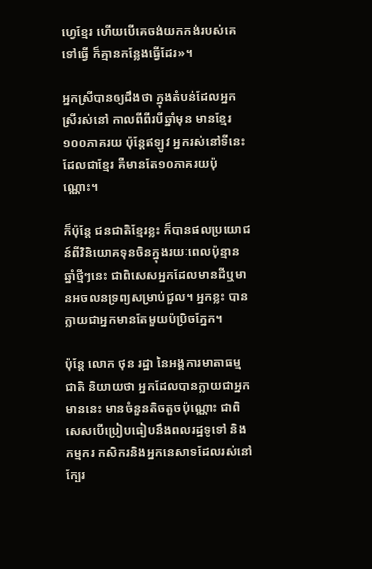ហ្វេខ្មែរ ហើយបើគេចង់យកកង់របស់គេទៅធ្វើ ក៏គ្មានកន្លែងធ្វើដែរ»។

អ្នកស្រីបានឲ្យដឹងថា ក្នុងតំបន់ដែលអ្នកស្រីរស់នៅ កាលពីពីរបីឆ្នាំមុន មានខ្មែរ១០០ភាគរយ ប៉ុន្តែឥឡូវ អ្នករស់នៅទីនេះដែលជាខ្មែរ គឺមានតែ១០ភាគរយប៉ុណ្ណោះ។

ក៏ប៉ុន្តែ ជនជាតិខ្មែរខ្លះ ក៏បានផលប្រយោជន៍ពីវិនិយោគទុនចិនក្នុងរយៈពេលប៉ុន្មានឆ្នាំថ្មីៗនេះ ជាពិសេសអ្នកដែលមានដីឬមានអចលនទ្រព្យសម្រាប់ជួល។ អ្នកខ្លះ បានក្លាយជាអ្នកមានតែមួយប៉ប្រិចភ្នែក។

ប៉ុន្តែ លោក ថុន រដ្ឋា នៃអង្គការមាតាធម្មជាតិ និយាយថា អ្នកដែលបានក្លាយជាអ្នកមាននេះ មានចំនួនតិចតួចប៉ុណ្ណោះ ជាពិសេសបើប្រៀបធៀបនឹងពលរដ្ឋទូទៅ និងកម្មករ កសិករនិងអ្នកនេសាទដែលរស់នៅក្បែរ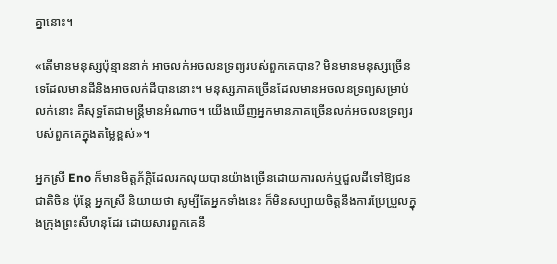គ្នានោះ។

«តើមានមនុស្សប៉ុន្មាននាក់ អាចលក់អចលនទ្រព្យរបស់ពួកគេបាន? មិនមានមនុស្សច្រើនទេដែលមានដីនិងអាចលក់ដីបាននោះ។ មនុស្សភាគច្រើនដែលមានអចលនទ្រព្យសម្រាប់លក់នោះ គឺសុទ្ធតែជាមន្ត្រីមានអំណាច។ យើងឃើញអ្នកមានភាគច្រើនលក់អចលនទ្រព្យរបស់ពួកគេក្នុងតម្លៃខ្ពស់»។

អ្នកស្រី Eno ក៏មានមិត្តភ័ក្ដិដែលរកលុយបានយ៉ាងច្រើនដោយការលក់ឬជួលដីទៅឱ្យជនជាតិចិន ប៉ុន្តែ អ្នកស្រី និយាយថា សូម្បីតែអ្នកទាំងនេះ ក៏មិនសប្បាយចិត្តនឹងការប្រែប្រួលក្នុងក្រុងព្រះសីហនុដែរ ដោយសារពួកគេនឹ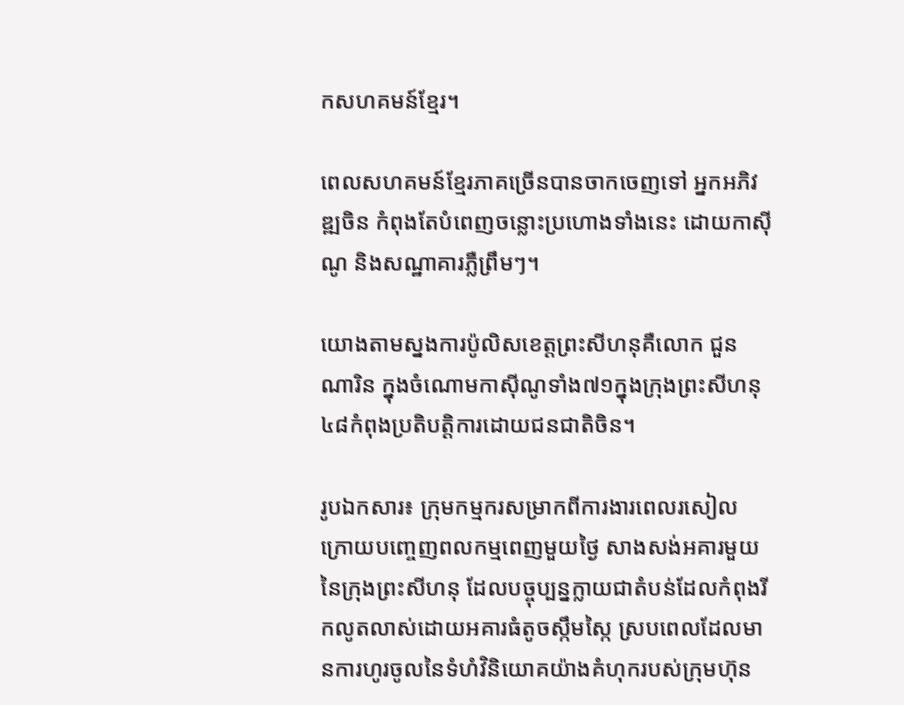កសហគមន៍ខ្មែរ។

ពេលសហគមន៍ខ្មែរភាគច្រើនបានចាកចេញទៅ អ្នកអភិវឌ្ឍចិន កំពុងតែបំពេញចន្លោះប្រហោងទាំងនេះ ដោយកាស៊ីណូ និងសណ្ឋាគារភ្លឺព្រឹមៗ។

យោងតាមស្នងការប៉ូលិសខេត្តព្រះសីហនុគឺលោក ជួន ណារិន ក្នុងចំណោមកាស៊ីណូទាំង៧១ក្នុងក្រុងព្រះសីហនុ ៤៨កំពុងប្រតិបត្តិការដោយជនជាតិចិន។

រូបឯកសារ៖ ក្រុមកម្មករសម្រាកពីការងារពេលរសៀល ក្រោយបញ្ចេញពលកម្មពេញមួយថ្ងៃ សាងសង់អគារមួយនៃក្រុងព្រះសីហនុ ដែលបច្ចុប្បន្នក្លាយជាតំបន់ដែលកំពុងរីកលូតលាស់ដោយអគារធំតូចស្កឹមស្កៃ ស្របពេលដែលមានការហូរចូលនៃទំហំវិនិយោគយ៉ាងគំហុករបស់ក្រុមហ៊ុន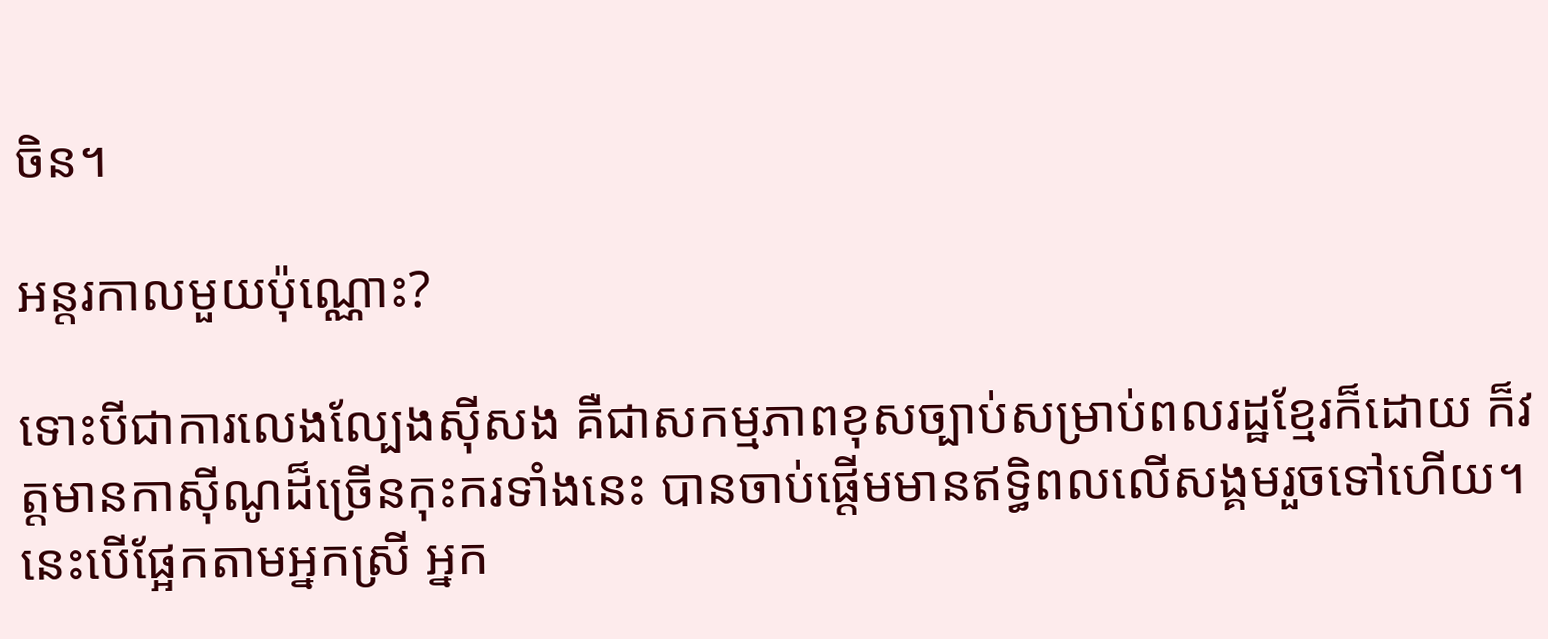ចិន។

អន្តរកាលមួយប៉ុណ្ណោះ?

ទោះបីជាការលេងល្បែងស៊ីសង គឺជាសកម្មភាពខុសច្បាប់សម្រាប់ពលរដ្ឋខ្មែរក៏ដោយ ក៏វត្តមានកាស៊ីណូដ៏ច្រើនកុះករទាំងនេះ បានចាប់ផ្ដើមមានឥទ្ធិពលលើសង្គមរួចទៅហើយ។ នេះបើផ្អែកតាមអ្នកស្រី អ្នក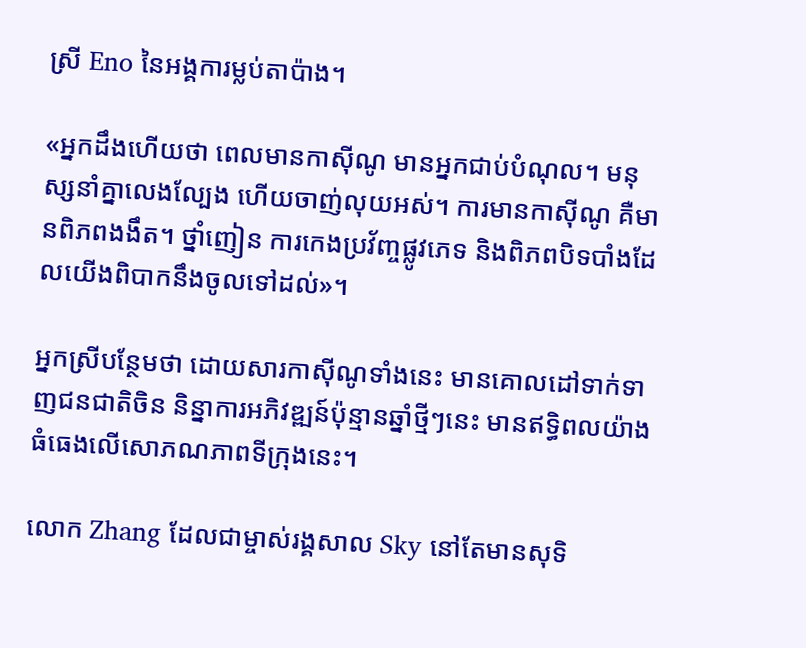ស្រី Eno នៃអង្គការម្លប់តាប៉ាង។

«អ្នកដឹងហើយថា ពេលមានកាស៊ីណូ មានអ្នកជាប់បំណុល។ មនុស្សនាំគ្នាលេងល្បែង ហើយចាញ់លុយអស់។ ការមានកាស៊ីណូ គឺមានពិភពងងឹត។ ថ្នាំញៀន ការកេងប្រវ័ញ្ចផ្លូវភេទ និងពិភពបិទបាំងដែលយើងពិបាកនឹងចូលទៅដល់»។

អ្នកស្រីបន្ថែមថា ដោយសារកាស៊ីណូទាំងនេះ មានគោលដៅទាក់ទាញជនជាតិចិន និន្នាការអភិវឌ្ឍន៍ប៉ុន្មានឆ្នាំថ្មីៗនេះ មានឥទ្ធិពលយ៉ាងធំធេងលើសោភណភាពទីក្រុងនេះ។

លោក Zhang ដែលជាម្ចាស់រង្គសាល Sky នៅតែមានសុទិ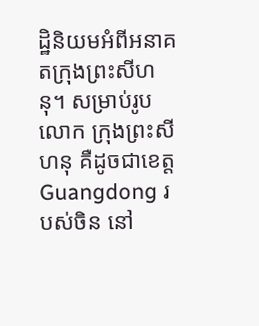ដ្ឋិនិយមអំពីអនាគតក្រុងព្រះសីហនុ។ សម្រាប់រូបលោក ក្រុងព្រះសីហនុ គឺដូចជាខេត្ត Guangdong របស់ចិន នៅ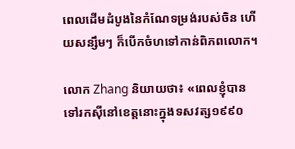ពេលដើមដំបូងនៃកំណែទម្រង់របស់ចិន ហើយសន្សឹមៗ ក៏បើកចំហទៅកាន់ពិភពលោក។

លោក Zhang និយាយថា៖ «ពេលខ្ញុំបានទៅរកស៊ីនៅខេត្តនោះក្នុងទសវត្ស១៩៩០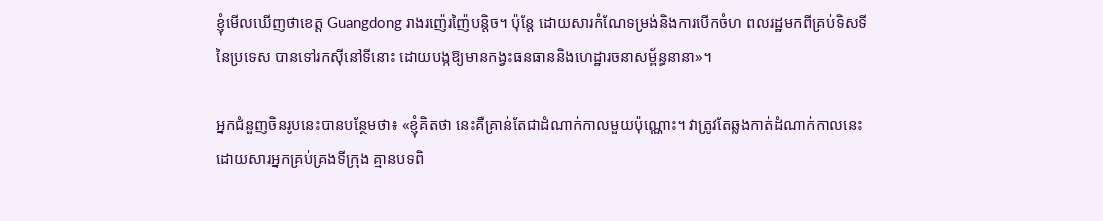ខ្ញុំមើលឃើញថាខេត្ត Guangdong រាងរញ៉េរញ៉ៃបន្តិច។ ប៉ុន្តែ ដោយសារកំណែទម្រង់និងការបើកចំហ ពលរដ្ឋមកពីគ្រប់ទិសទីនៃប្រទេស បានទៅរកស៊ីនៅទីនោះ ដោយបង្កឱ្យមានកង្វះធនធាននិងហេដ្ឋារចនាសម្ព័ន្ធនានា»។

អ្នកជំនួញចិនរូបនេះបានបន្ថែមថា៖ «ខ្ញុំគិតថា នេះគឺគ្រាន់តែជាដំណាក់កាលមួយប៉ុណ្ណោះ។ វាត្រូវតែឆ្លងកាត់ដំណាក់កាលនេះ ដោយសារអ្នកគ្រប់គ្រងទីក្រុង គ្មានបទពិ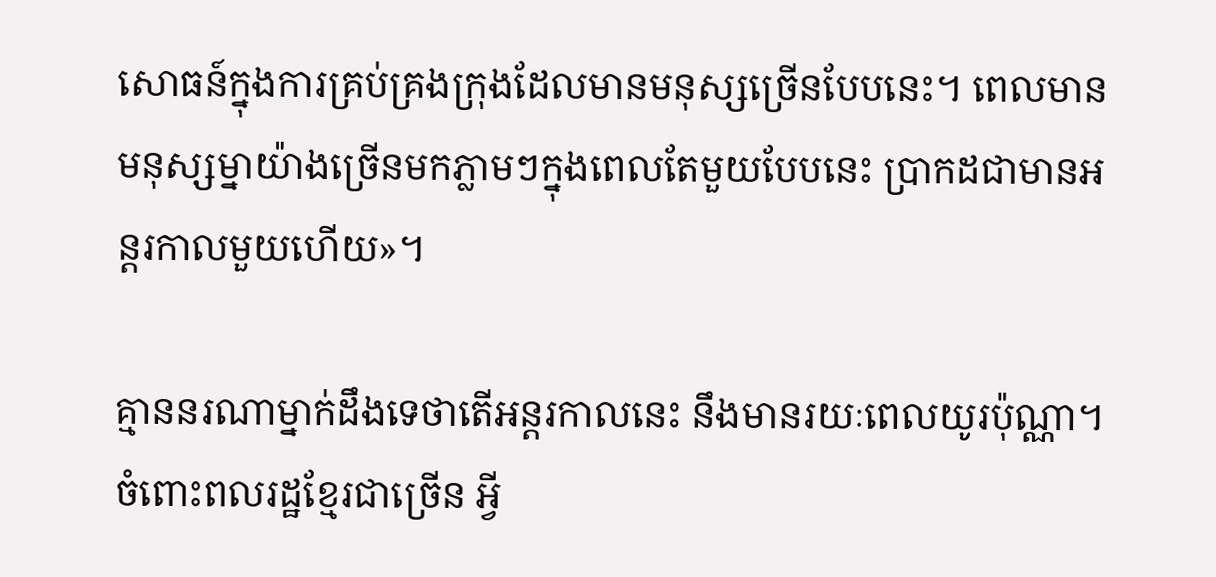សោធន៍ក្នុងការគ្រប់គ្រងក្រុងដែលមានមនុស្សច្រើនបែបនេះ។ ពេលមានមនុស្សម្នាយ៉ាងច្រើនមកភ្លាមៗក្នុងពេលតែមួយបែបនេះ ប្រាកដជាមានអន្តរកាលមួយហើយ»។

គ្មាននរណាម្នាក់ដឹងទេថាតើអន្តរកាលនេះ នឹងមានរយៈពេលយូរប៉ុណ្ណា។ ចំពោះពលរដ្ឋខ្មែរជាច្រើន អ្វី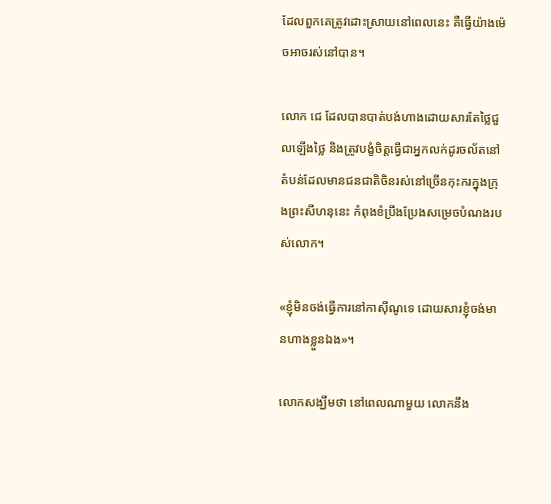ដែលពួកគេត្រូវដោះស្រាយនៅពេលនេះ គឺធ្វើយ៉ាងម៉េចអាចរស់នៅបាន។

លោក ជេ ដែលបានបាត់បង់ហាងដោយសារតែថ្លៃជួលឡើងថ្លៃ និងត្រូវបង្ខំចិត្តធ្វើជាអ្នកលក់ដូរចល័តនៅតំបន់ដែលមានជនជាតិចិនរស់នៅច្រើនកុះករក្នុងក្រុងព្រះសីហនុនេះ កំពុងខំប្រឹងប្រែងសម្រេចបំណងរបស់លោក។

«ខ្ញុំមិនចង់ធ្វើការនៅកាស៊ីណូទេ ដោយសារខ្ញុំចង់មានហាងខ្លួនឯង»។

លោកសង្ឃឹមថា នៅពេលណាមួយ លោកនឹង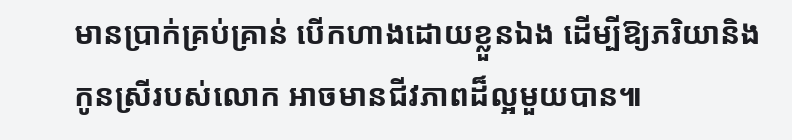មានប្រាក់គ្រប់គ្រាន់ បើកហាងដោយខ្លួនឯង ដើម្បីឱ្យភរិយានិងកូនស្រីរបស់លោក អាចមានជីវភាពដ៏ល្អមួយបាន៕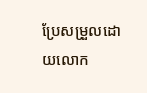ប្រែសម្រួលដោយលោក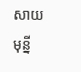សាយ មុន្នី